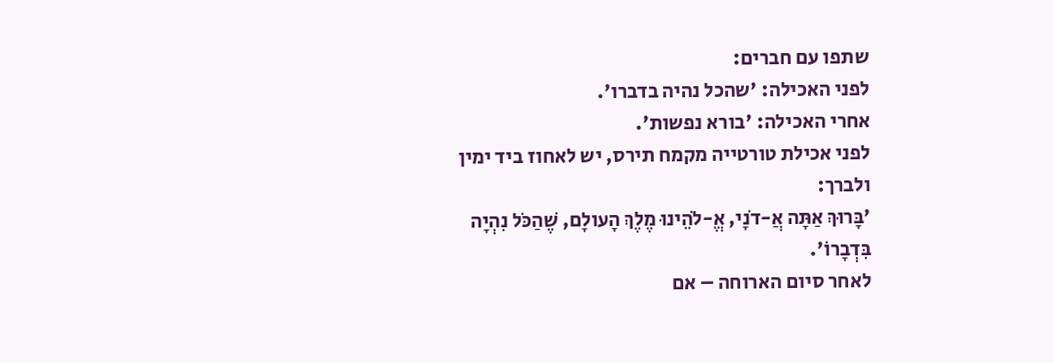שתפו עם חברים:
לפני האכילה: 'שהכל נהיה בדברו'.
אחרי האכילה: 'בורא נפשות'.
לפני אכילת טורטייה מקמח תירס, יש לאחוז ביד ימין ולברך:
'בָּרוּךְ אַתָּה אֲ-דֹנָי, אֱ-לֹהֵינוּ מֶלֶךְ הָעולָם, שֶׁהַכֹּל נִהְיָה בִּדְבָרוֹ'.
לאחר סיום הארוחה – אם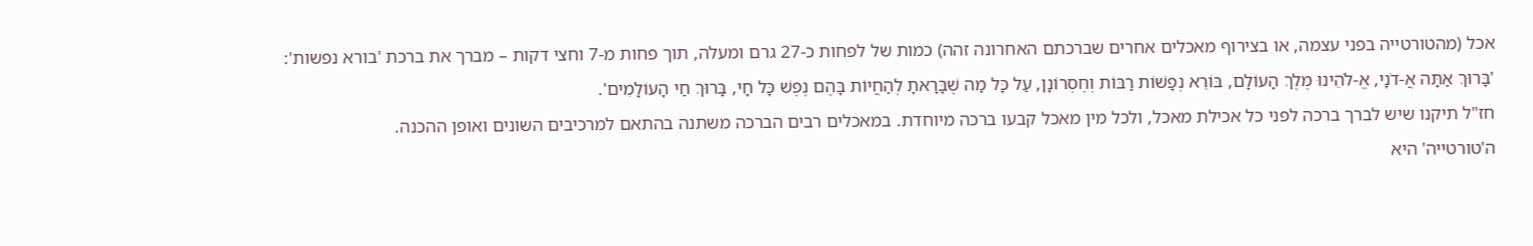אכל (מהטורטייה בפני עצמה, או בצירוף מאכלים אחרים שברכתם האחרונה זהה) כמות של לפחות כ-27 גרם ומעלה, תוך פחות מ-7 וחצי דקות – מברך את ברכת 'בורא נפשות':
'בָּרוּךְ אַתָּה אֲ-דֹנָי, אֱ-לֹהֵינוּ מֶלֶךְ הָעוֹלָם, בּוֹרֵא נְפָשׁוֹת רַבּוֹת וְחֶסְרוֹנָן, עַל כָּל מַה שֶׁבָּרָאתָ לְהַחֲיוֹת בָּהֶם נֶפֶשׁ כָּל חָי, בָּרוּךְ חַי הָעוֹלָמִים'.
חז"ל תיקנו שיש לברך ברכה לפני כל אכילת מאכל, ולכל מין מאכל קבעו ברכה מיוחדת. במאכלים רבים הברכה משתנה בהתאם למרכיבים השונים ואופן ההכנה.
ה'טורטייה' היא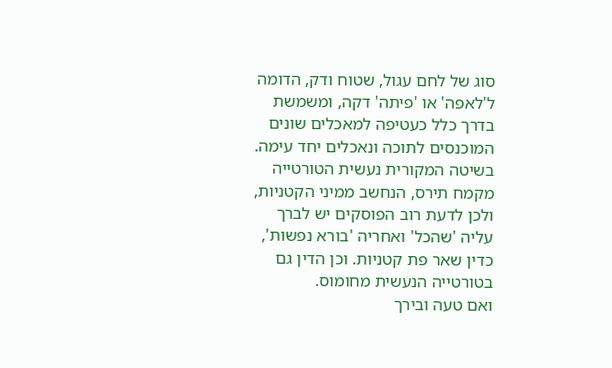סוג של לחם עגול, שטוח ודק, הדומה ל'לאפה' או 'פיתה' דקה, ומשמשת בדרך כלל כעטיפה למאכלים שונים המוכנסים לתוכה ונאכלים יחד עימה.
בשיטה המקורית נעשית הטורטייה מקמח תירס, הנחשב ממיני הקטניות, ולכן לדעת רוב הפוסקים יש לברך עליה 'שהכל' ואחריה 'בורא נפשות', כדין שאר פת קטניות. וכן הדין גם בטורטייה הנעשית מחומוס.
ואם טעה ובירך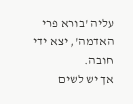עליה 'בורא פרי האדמה', יצא ידי חובה.
אך יש לשים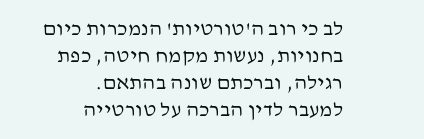לב כי רוב ה'טורטיות' הנמכרות כיום בחנויות, נעשות מקמח חיטה, כפת רגילה, וברכתם שונה בהתאם.
למעבר לדין הברכה על טורטייה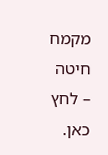מקמח חיטה – לחץ כאן.